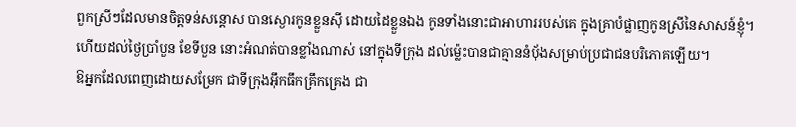ពួកស្រីៗដែលមានចិត្តទន់សន្តោស បានស្ងោរកូនខ្លួនស៊ី ដោយដៃខ្លួនឯង កូនទាំងនោះជាអាហាររបស់គេ ក្នុងគ្រាបំផ្លាញកូនស្រីនៃសាសន៍ខ្ញុំ។
ហើយដល់ថ្ងៃប្រាំបួន ខែទីបួន នោះអំណត់បានខ្លាំងណាស់ នៅក្នុងទីក្រុង ដល់ម៉្លេះបានជាគ្មាននំបុ័ងសម្រាប់ប្រជាជនបរិភោគឡើយ។
ឱអ្នកដែលពេញដោយសម្រែក ជាទីក្រុងអ៊ឹកធឹកគ្រឹកគ្រេង ជា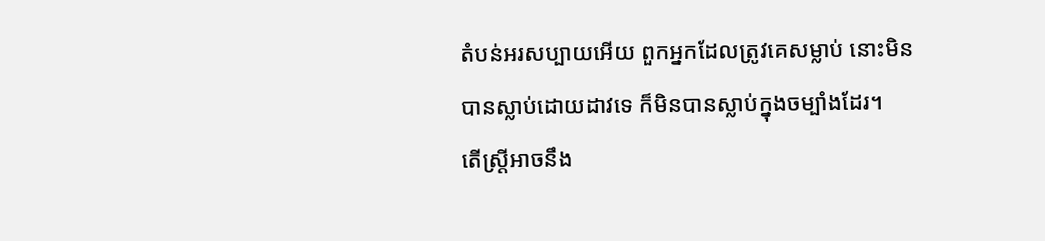តំបន់អរសប្បាយអើយ ពួកអ្នកដែលត្រូវគេសម្លាប់ នោះមិនបានស្លាប់ដោយដាវទេ ក៏មិនបានស្លាប់ក្នុងចម្បាំងដែរ។
តើស្ត្រីអាចនឹង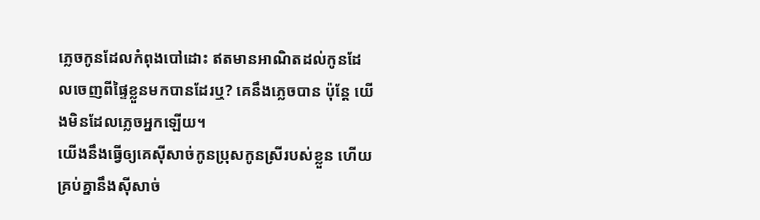ភ្លេចកូនដែលកំពុងបៅដោះ ឥតមានអាណិតដល់កូនដែលចេញពីផ្ទៃខ្លួនមកបានដែរឬ? គេនឹងភ្លេចបាន ប៉ុន្តែ យើងមិនដែលភ្លេចអ្នកឡើយ។
យើងនឹងធ្វើឲ្យគេស៊ីសាច់កូនប្រុសកូនស្រីរបស់ខ្លួន ហើយគ្រប់គ្នានឹងស៊ីសាច់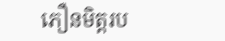ភឿនមិត្តរប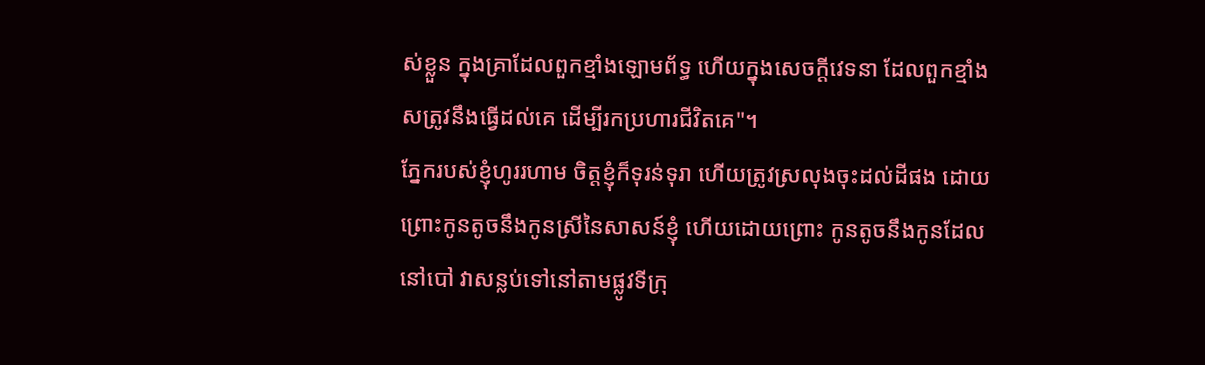ស់ខ្លួន ក្នុងគ្រាដែលពួកខ្មាំងឡោមព័ទ្ធ ហើយក្នុងសេចក្ដីវេទនា ដែលពួកខ្មាំងសត្រូវនឹងធ្វើដល់គេ ដើម្បីរកប្រហារជីវិតគេ"។
ភ្នែករបស់ខ្ញុំហូររហាម ចិត្តខ្ញុំក៏ទុរន់ទុរា ហើយត្រូវស្រលុងចុះដល់ដីផង ដោយព្រោះកូនតូចនឹងកូនស្រីនៃសាសន៍ខ្ញុំ ហើយដោយព្រោះ កូនតូចនឹងកូនដែលនៅបៅ វាសន្លប់ទៅនៅតាមផ្លូវទីក្រុ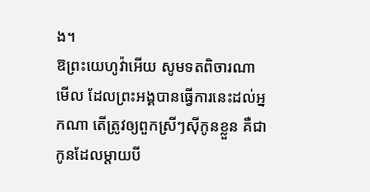ង។
ឱព្រះយេហូវ៉ាអើយ សូមទតពិចារណាមើល ដែលព្រះអង្គបានធ្វើការនេះដល់អ្នកណា តើត្រូវឲ្យពួកស្រីៗស៊ីកូនខ្លួន គឺជាកូនដែលម្តាយបី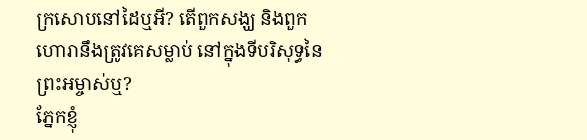ក្រសោបនៅដៃឬអី? តើពួកសង្ឃ និងពួកហោរានឹងត្រូវគេសម្លាប់ នៅក្នុងទីបរិសុទ្ធនៃព្រះអម្ចាស់ឬ?
ភ្នែកខ្ញុំ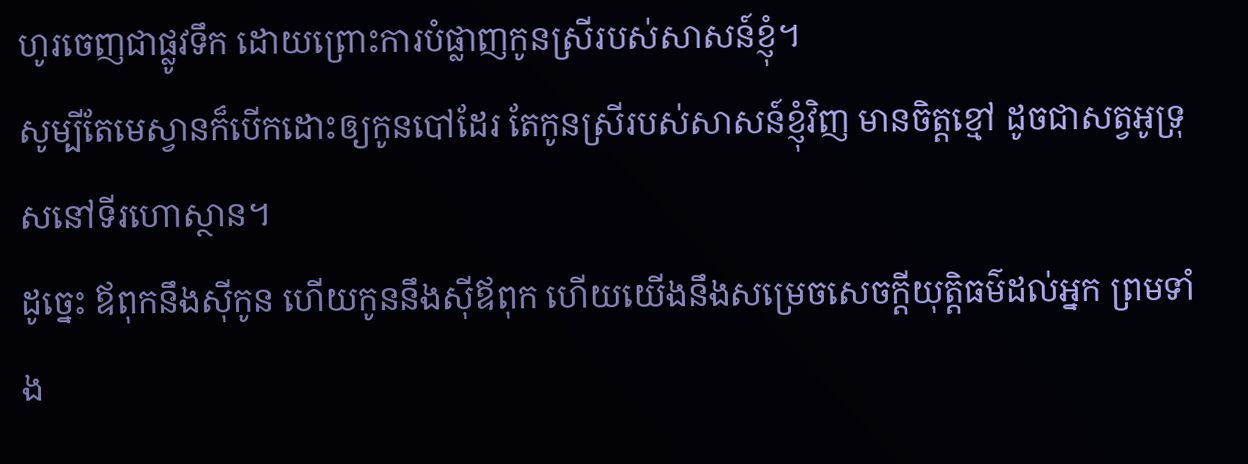ហូរចេញជាផ្លូវទឹក ដោយព្រោះការបំផ្លាញកូនស្រីរបស់សាសន៍ខ្ញុំ។
សូម្បីតែមេស្វានក៏បើកដោះឲ្យកូនបៅដែរ តែកូនស្រីរបស់សាសន៍ខ្ញុំវិញ មានចិត្តខ្មៅ ដូចជាសត្វអូទ្រុសនៅទីរហោស្ថាន។
ដូច្នេះ ឪពុកនឹងស៊ីកូន ហើយកូននឹងស៊ីឪពុក ហើយយើងនឹងសម្រេចសេចក្ដីយុត្តិធម៌ដល់អ្នក ព្រមទាំង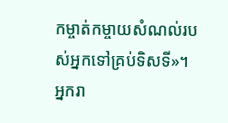កម្ចាត់កម្ចាយសំណល់របស់អ្នកទៅគ្រប់ទិសទី»។
អ្នករា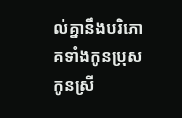ល់គ្នានឹងបរិភោគទាំងកូនប្រុស កូនស្រី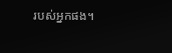របស់អ្នកផង។